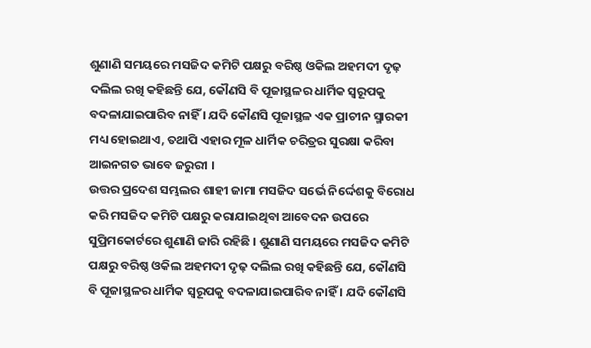ଶୁଣାଣି ସମୟରେ ମସଜିଦ କମିଟି ପକ୍ଷରୁ ବରିଷ୍ଠ ଓକିଲ ଅହମଦୀ ଦୃଢ଼ ଦଲିଲ ରଖି କହିଛନ୍ତି ଯେ, କୌଣସି ବି ପୂଜାସ୍ଥଳର ଧାର୍ମିକ ସ୍ୱରୂପକୁ ବଦଳାଯାଇପାରିବ ନାହିଁ । ଯଦି କୌଣସି ପୂଜାସ୍ଥଳ ଏକ ପ୍ରାଚୀନ ସ୍ମାରକୀ ମଧ୍ୟ ହୋଇଥାଏ, ତଥାପି ଏହାର ମୂଳ ଧାର୍ମିକ ଚରିତ୍ରର ସୁରକ୍ଷା କରିବା ଆଇନଗତ ଭାବେ ଜରୁରୀ ।
ଉତ୍ତର ପ୍ରଦେଶ ସମ୍ଭଲର ଶାହୀ ଜାମା ମସଜିଦ ସର୍ଭେ ନିର୍ଦ୍ଦେଶକୁ ବିରୋଧ କରି ମସଜିଦ କମିଟି ପକ୍ଷରୁ କରାଯାଇଥିବା ଆବେଦନ ଉପରେ ସୁପ୍ରିମକୋର୍ଟରେ ଶୁଣାଣି ଜାରି ରହିଛି । ଶୁଣାଣି ସମୟରେ ମସଜିଦ କମିଟି ପକ୍ଷରୁ ବରିଷ୍ଠ ଓକିଲ ଅହମଦୀ ଦୃଢ଼ ଦଲିଲ ରଖି କହିଛନ୍ତି ଯେ, କୌଣସି ବି ପୂଜାସ୍ଥଳର ଧାର୍ମିକ ସ୍ୱରୂପକୁ ବଦଳାଯାଇପାରିବ ନାହିଁ । ଯଦି କୌଣସି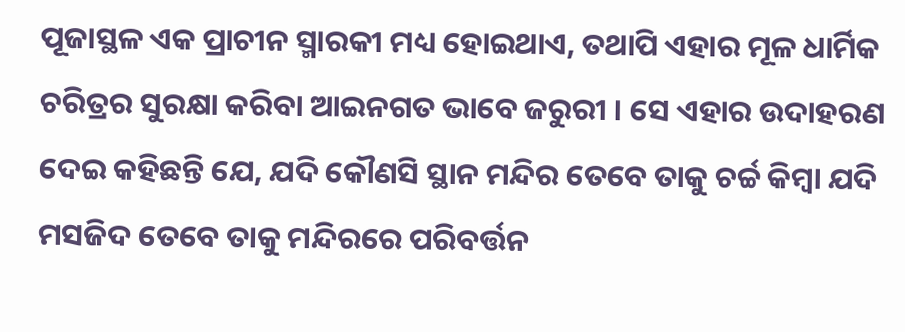ପୂଜାସ୍ଥଳ ଏକ ପ୍ରାଚୀନ ସ୍ମାରକୀ ମଧ୍ୟ ହୋଇଥାଏ, ତଥାପି ଏହାର ମୂଳ ଧାର୍ମିକ ଚରିତ୍ରର ସୁରକ୍ଷା କରିବା ଆଇନଗତ ଭାବେ ଜରୁରୀ । ସେ ଏହାର ଉଦାହରଣ ଦେଇ କହିଛନ୍ତି ଯେ, ଯଦି କୌଣସି ସ୍ଥାନ ମନ୍ଦିର ତେବେ ତାକୁ ଚର୍ଚ୍ଚ କିମ୍ବା ଯଦି ମସଜିଦ ତେବେ ତାକୁ ମନ୍ଦିରରେ ପରିବର୍ତ୍ତନ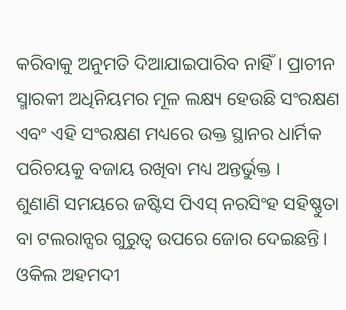କରିବାକୁ ଅନୁମତି ଦିଆଯାଇପାରିବ ନାହିଁ । ପ୍ରାଚୀନ ସ୍ମାରକୀ ଅଧିନିୟମର ମୂଳ ଲକ୍ଷ୍ୟ ହେଉଛି ସଂରକ୍ଷଣ ଏବଂ ଏହି ସଂରକ୍ଷଣ ମଧ୍ୟରେ ଉକ୍ତ ସ୍ଥାନର ଧାର୍ମିକ ପରିଚୟକୁ ବଜାୟ ରଖିବା ମଧ୍ୟ ଅନ୍ତର୍ଭୁକ୍ତ ।
ଶୁଣାଣି ସମୟରେ ଜଷ୍ଟିସ ପିଏସ୍ ନରସିଂହ ସହିଷ୍ଣୁତା ବା ଟଲରାନ୍ସର ଗୁରୁତ୍ୱ ଉପରେ ଜୋର ଦେଇଛନ୍ତି। ଓକିଲ ଅହମଦୀ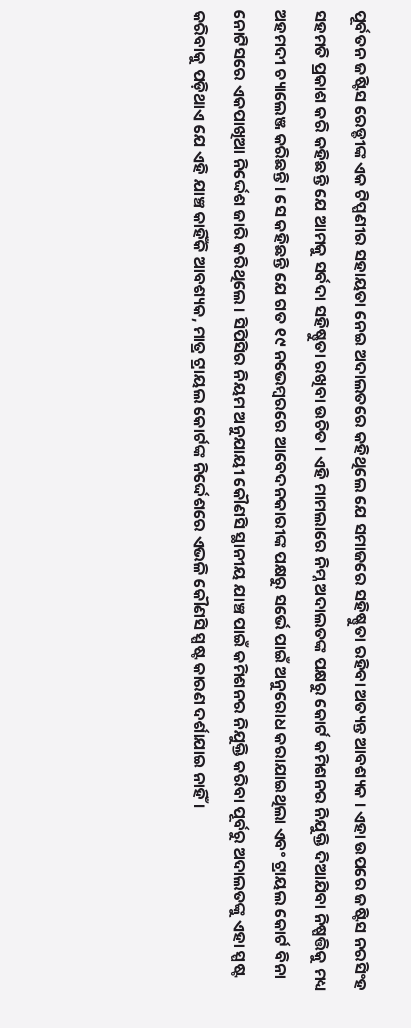ପୂର୍ବତନ ଜଷ୍ଟିସ ରେଡ୍ଡୀଙ୍କ ଏକ ଟିପ୍ପଣୀର ସହାୟତା ନେଇ ଅଦାଲତରେ କହିଥିଲେ ଯେ ସମାଜରେ ସହିଷ୍ଣୁତା ରହିବା ଅତ୍ୟନ୍ତ ଆବଶ୍ୟକ । ଏହା ଉପରେ ଜଷ୍ଟିସ ନରସିଂହ ସହମତି ପ୍ରକାଶ କରି କହିଛନ୍ତି ଯେ ଆମକୁ ସର୍ବଦା ସହିଷ୍ଣୁତା ରଖିବା ଉଚିତ । ଏହି ମାମଲାରେ ନିମ୍ନ ଅଦାଲତଙ୍କ ପକ୍ଷରୁ କୋର୍ଟ କମିଶନର ନିଯୁକ୍ତି ଦିଆଯିବା ନିଷ୍ପତ୍ତିକୁ ମଧ୍ୟ ଅହମଦୀ ଚ୍ୟାଲେଞ୍ଜ କରିଛନ୍ତି । ସେ କହିଛନ୍ତି ଯେ ଗତ ୧୯ ନଭେମ୍ବରରେ ଆବେଦନକାରୀଙ୍କ ପକ୍ଷରୁ ସର୍ଭେ ପାଇଁ ଅନୁରୋଧ କରାଯାଇଥିଲା ଏବଂ ଟ୍ରାୟଲ କୋର୍ଟ ବିନା ନୋଟିସରେ ଏକପାଖିଆ ନିର୍ଦ୍ଦେଶ ଜାରି କରିଥିଲେ । ସିପିସିର ନିୟମ ଅନୁଯାୟୀ କୌଣସି ସ୍ଥାନୀୟ ଯାଞ୍ଚ ପାଇଁ କମିଶନର ନିଯୁକ୍ତି କରିବା ପୂର୍ବରୁ ଅଦାଲତଙ୍କୁ ଏହା ସ୍ପଷ୍ଟ କରିବାକୁ ପଡ଼ିଥାଏ ଯେ ଏହି ଯାଞ୍ଚ କାହିଁକି ଆବଶ୍ୟକ, ମାତ୍ର ଟ୍ରାୟଲ କୋର୍ଟଙ୍କ ନିର୍ଦ୍ଦେଶରେ ଏଭଳି କୌଣସି ସ୍ପଷ୍ଟ କାରଣ ଦର୍ଶାଯାଇ ନାହିଁ ।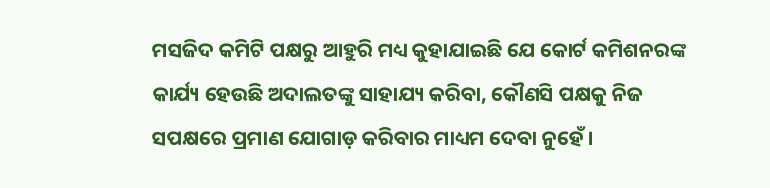ମସଜିଦ କମିଟି ପକ୍ଷରୁ ଆହୁରି ମଧ୍ୟ କୁହାଯାଇଛି ଯେ କୋର୍ଟ କମିଶନରଙ୍କ କାର୍ଯ୍ୟ ହେଉଛି ଅଦାଲତଙ୍କୁ ସାହାଯ୍ୟ କରିବା, କୌଣସି ପକ୍ଷକୁ ନିଜ ସପକ୍ଷରେ ପ୍ରମାଣ ଯୋଗାଡ଼ କରିବାର ମାଧ୍ୟମ ଦେବା ନୁହେଁ ।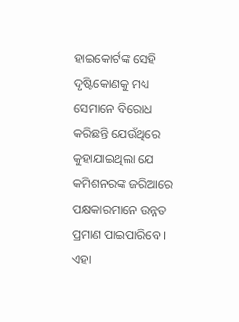ହାଇକୋର୍ଟଙ୍କ ସେହି ଦୃଷ୍ଟିକୋଣକୁ ମଧ୍ୟ ସେମାନେ ବିରୋଧ କରିଛନ୍ତି ଯେଉଁଥିରେ କୁହାଯାଇଥିଲା ଯେ କମିଶନରଙ୍କ ଜରିଆରେ ପକ୍ଷକାରମାନେ ଉନ୍ନତ ପ୍ରମାଣ ପାଇପାରିବେ । ଏହା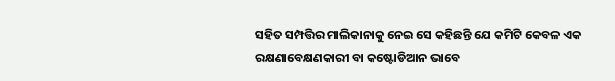ସହିତ ସମ୍ପତ୍ତିର ମାଲିକାନାକୁ ନେଇ ସେ କହିଛନ୍ତି ଯେ କମିଟି କେବଳ ଏକ ରକ୍ଷଣାବେକ୍ଷଣକାରୀ ବା କଷ୍ଟୋଡିଆନ ଭାବେ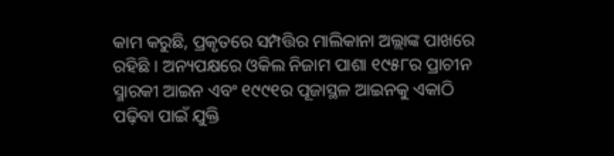କାମ କରୁଛି, ପ୍ରକୃତରେ ସମ୍ପତ୍ତିର ମାଲିକାନା ଅଲ୍ଲାଙ୍କ ପାଖରେ ରହିଛି । ଅନ୍ୟପକ୍ଷରେ ଓକିଲ ନିଜାମ ପାଶା ୧୯୫୮ର ପ୍ରାଚୀନ ସ୍ମାରକୀ ଆଇନ ଏବଂ ୧୯୯୧ର ପୂଜାସ୍ଥଳ ଆଇନକୁ ଏକାଠି ପଢ଼ିବା ପାଇଁ ଯୁକ୍ତି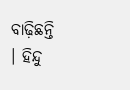ବାଢ଼ିଛନ୍ତି । ହିନ୍ଦୁ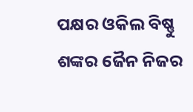ପକ୍ଷର ଓକିଲ ବିଷ୍ଣୁ ଶଙ୍କର ଜୈନ ନିଜର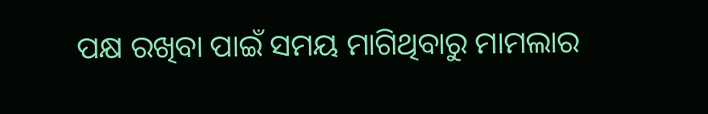ପକ୍ଷ ରଖିବା ପାଇଁ ସମୟ ମାଗିଥିବାରୁ ମାମଲାର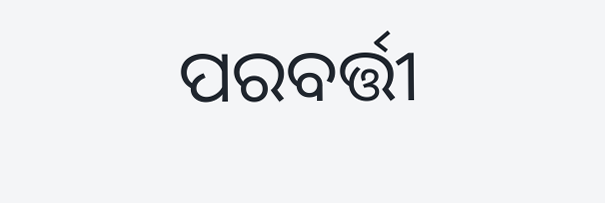ପରବର୍ତ୍ତୀ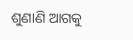ଶୁଣାଣି ଆଗକୁ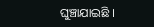ଘୁଞ୍ଚାଯାଇଛି ।